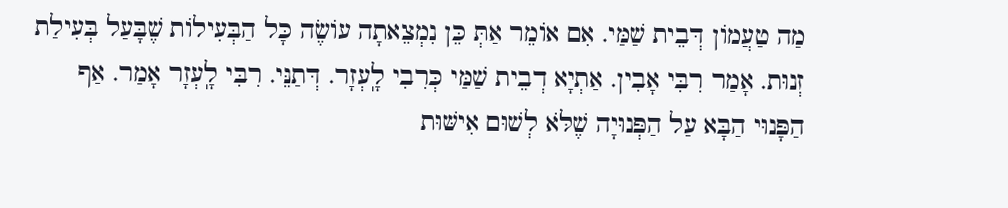מַה טַעֲמוֹן דְּבֵית שַׁמַּי. אִם אוֹמֵר אַתְּ כֵּן נִמְצֵאתָה עוֹשֶׂה כָּל הַבְּעִילוֹת שֶׁבָּעַל בְּעִילַת זְנוּת. אָמַר רִבִּי אָבִין. אַתְיָא דְבֵית שַׁמַּי כְּרִבִי לָֽעְזָר. דְּתַנֵּי. רִבִּי לָֽעְזָר אָמַר. אַף הַפָּנוּי הַבָּא עַל הַפְּנוּיָה שֶׁלֹּא לְשׁוּם אִישּׁוּת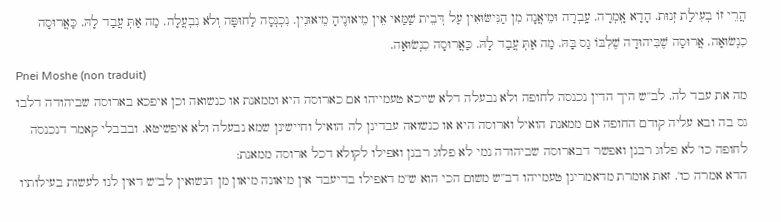הֲרֵי זוֹ בְעִילַת זְנוּת. הָדָא אָֽמְרָה. עָֽבְרָה וּמֵיאֲנָה מִן הַנִּישּׂוּאִין עַל דְּבֵית שַׁמַּאי אֵין מֵיאוּנֶיהָ מֵיאוּנִין. נִכְנְסָה לַחוּפָּה וְלֹא נִבְעֲלָה. מַה אַתְּ עֲבַד לָהּ. כַּאֲרוּסָה כִנְשׂוּאָה. אֲרוּסָה שֶׁבִּיהוּדָה שֶׁלִבּוֹ גַס בָּהּ. מַה אַתְּ עֲבַד לָהּ. כַּאֲרוּסָה כִנְשׂוּאָה.
Pnei Moshe (non traduit)
מה את עבד לה. לב''ש היך הדין נכנסה לחופה ולא נבעלה דלא שייכא טעמייהו אם כארוסה היא וממאנת או כנשואה וכן איפכא בארוסה שביהודה דלבו גס בה ובא עליה קודם החופה אם ממאנת הואיל וארוסה היא או כנשואה עבדינן לה הואיל וחיישינן שמא נבעלה ולא איפשיטא. ובבבלי קאמר דנכנסה לחופה כו' לא פלוג רבנן ואפשר דבארוסה שביהודה נמי לא פלוג רבנן ואפילו לקולא דכל ארוסה ממאנת:
הדא אמרה כו'. זאת אומרת מדאמרינן טעמייהו דב''ש משום הכי הוא ש''מ דאפילו בדיעבד אין מיאונה מיאון מן הנשואין לב''ש דאין לנו לעשות בעילותיו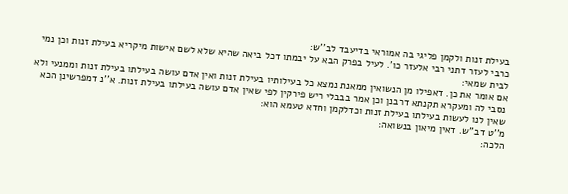בעילת זנות ולקמן פליגי בה אמוראי בדיעבד לב''ש:
כרבי לעזר דתני רבי אלעזר כו'. לעיל בפרק הבא על יבמתו דכל ביאה שהיא שלא לשם אישות מיקריא בעילת זנות וכן נמי לבית שמאי:
אם אומר את כן. דאפילו מן הנשואין ממאנת נמצא כל בעילותיו בעילת זנות ואין אדם עושה בעילתו בעילת זנות וממנעי ולא נסבי לה ומעקרא תקנתא דרבנן וכן אמר בבבלי ריש פירקין לפי שאין אדם עושה בעילתו בעילת זנות. א''נ דמפרשינן הכא שאין לנו לעשות בעילתו בעילת זנות וכדלקמן וחדא טעמא הוא:
מ''ט דב''ש. דאין מיאון בנשואה:
הלכה: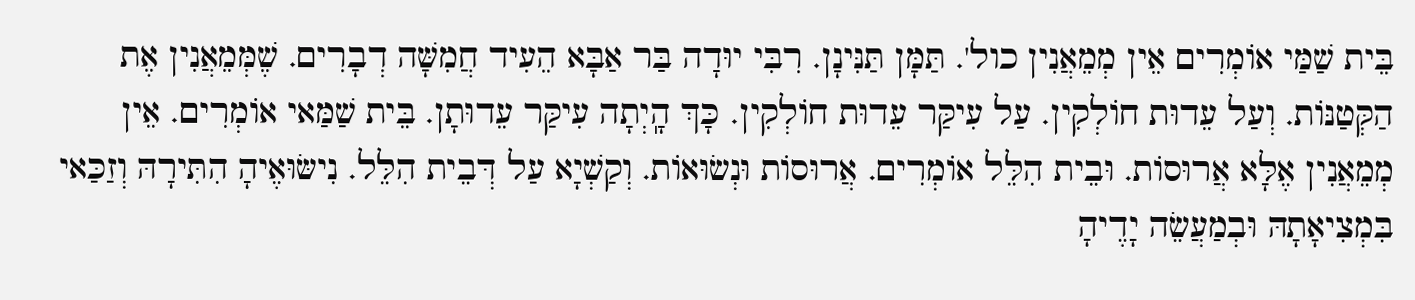בֵּית שַׁמַּי אוֹמְרִים אֵין מְמֵאֲנִין כול'. תַּמָּן תַּנִּינָן. רִבִּי יוּדָה בַּר אַבָּא הֵעִיד חֲמִשָּׁה דְבָרִים. שֶׁמְּמֵאֲנִין אֶת הַקְּטַנּוֹת. וְעַל עֵדוּת חוֹלְקִין. עַל עִיקַּר עֵדוּת חוֹלְקִין. כָּךְ הָֽיְתָה עִיקַּר עֵדוּתָן. בֵּית שַׁמַּאי אוֹמְרִים. אֵין מְמֵאֲנִין אֶלָּא אֲרוּסוֹת. וּבֵית הִלֵּל אוֹמְרִים. אֲרוּסוֹת וּנְשׂוּאוֹת. וְקַשְׁיָא עַל דְּבֵית הִלֵּל. נִישּׂוּאֶיהָ הִתִּירָהּ וְזַכַּאי בִּמְצִיאָתָהּ וּבְמַעֲשֵׂה יָדֶיהָ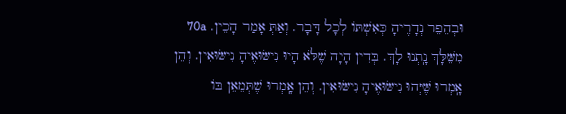וּבְהֵפֵר נְדָרֶיהָ כְּאִשְׁתּוֹ לְכָל דָּבָר. וְאַתְּ אָמַר הָכֵין. 70a מִשֵּׁלָּךְ נָֽתְנוּ לָךְ. בְּדִין הָיָה שֶׁלֹּא הָיוּ נִישּׂוּאֶיהָ נִישּׂוּאִין. וְהֵן אָֽמְרוּ שֶּׁיְּהוּ נִישּׂוּאֶיהָ נִישּׂוּאִין. וְהֵן אָֽמְרוּ שֶׁתְּמֵאֵן בּוֹ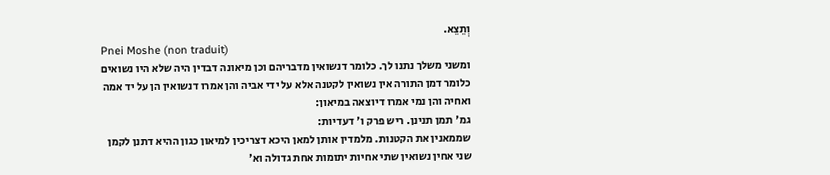וְתֵצֵא.
Pnei Moshe (non traduit)
ומשני משלך נתנו לך. כלומר דנשואין מדבריהם וכן מיאונה דבדין היה שלא היו נשואים כלומר דמן התורה אין נשואין לקטנה אלא על ידי אביה והן אמרו דנשואין הן על יד אמה ואחיה והן נמי אמרו דיוצאה במיאון:
גמ' תמן תנינן. ריש פרק ו' דעדיות:
שממאנין את הקטנות. מלמדין אותן למאן היכא דצריכין למיאון כגון ההיא דתנן לקמן שני אחין נשואין שתי אחיות יתומות אחת גדולה וא'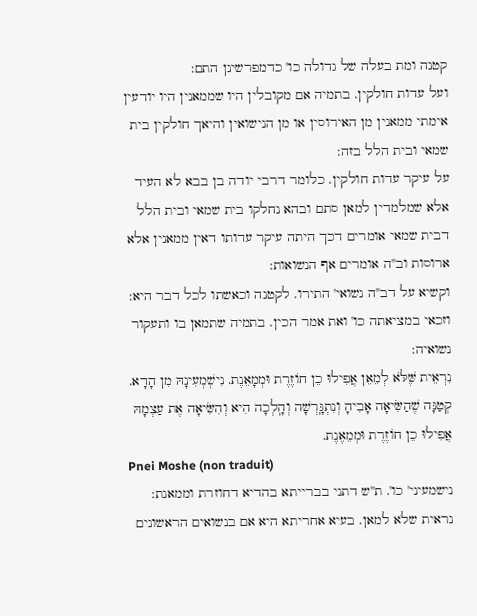קטנה ומת בעלה של גדולה כו' כדמפרשינן התם:
ועל עדות חולקין. בתמיה אם מקובלין היו שממאנין היו יודעין אימתי ממאנין מן האירוסין או מן הנישואין והיאך חולקין בית שמאי ובית הלל בזה:
על עיקר עדות חולקין. כלומר דרבי יודה בן בבא לא העיד אלא שמלמדין למאן סתם ובהא נחלקו בית שמאי ובית הלל דבית שמאי אומרים דכך היתה עיקר עדותו דאין ממאנין אלא ארוסות וב''ה אומרים אף הנשואות:
וקשיא על דב''ה נשואי' התירו. לקטנה וכאשתו לכל דבר היא:
וזכאי במציאתה כו' ואת אמר הכין. בתמיה שתמאן בו ותעקור נשואיה:
נִרְאֵית שֶּׁלֹּא לְמֵאֵן אֲפִילוּ כֵן חוֹזֶרֶת וּמְמָאֵנֶת. נִישְׁמְעִינָהּ מִן הָדָא. קְטַנָּה שֶׁהַשִּׂיאָה אָבִיהָ וְנִתְגָּֽרְשָׁה וְהָֽלְכָה הִיא וְהִשִּׂיאָה אֶת עַצְמָהּ אֲפִילוּ כֵן חוֹזֶרֶת וּמְמֵאֶנֶת.
Pnei Moshe (non traduit)
נישמעיני' כו'. ת''ש דתני בברייתא בהדיא דחוזרת וממאנת:
נראית שלא למאן. בעיא אחריתא היא אם בנשואים הראשונים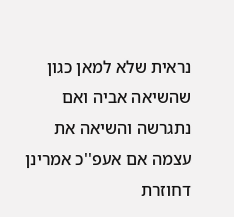נראית שלא למאן כגון שהשיאה אביה ואם נתגרשה והשיאה את עצמה אם אעפ''כ אמרינן דחוזרת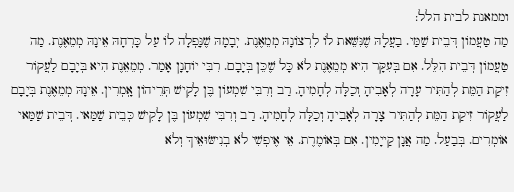וממאנת לבית הלל:
מַה טַעֲמוֹן דְּבֵית שַׁמַּי. בַעֲלָהּ שֶׁנִּשֵּׁאת לוֹ לִרְצוֹנָהּ מְמֵאֶנֶת. יְבָמָהּ שֶׁנִָּפְלָה לוֹ עַל כָּרְחָהּ אֵינָהּ מְמֵאֶנֶת. מַה טַעֲמוֹן דְּבֵית הִלֵּל. אִם בְּעִקָּר הִיא מְמֵאֶנֶת לֹא כָּל שֶׁכֵּן בְּיָבָם. רִבִּי יוֹחָנָן אָמַר. מְמֵאֵנֶת הִיא בְּיָבָם לַעֲקוֹר זִיקַת הַמֵּת לְהַתִּיר עָרָה לְאָבִיהָ וְכַלָּה לְחָמִיהָ. רַב וְרִבִּי שִׁמְעוֹן בֶּן לָקִישׁ תְּרֵיהוֹן אָֽמְרִין. אֵינָהּ מְמֵאֶנֶת בְּיָבָם לַעֲקוֹר זִיקַת הַמֵּת לְהַתִּיר צָרָה לְאָבִיהָ וְכַלָּה לְחָמִיהָ. רַב וְרִבִּי שִׁמְעוֹן בֶּן לָקִישׁ כְּבֵית שַׁמַּאי. דְּבֵית שַׁמַּאי אוֹמְרִים. בְּבַעַל. מַה אֲנָן קַייָמִין. אִם בְּאוֹמֶרֶת. אֵי אֶיפְשִׁי לֹא בְנִישּׂוּאֵיךְ וְלֹא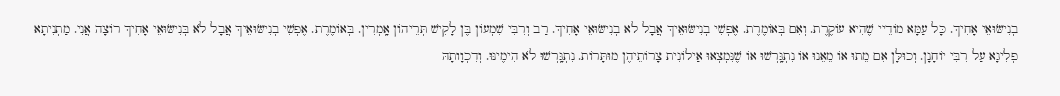בְנִישּׂוּאֵי אָחִיךְ. כָּל עַמָּא מוֹדֵיי שֶׁהִיא עוֹקֶרֶת. וְאִם בְּאוֹמֶרֶת. אֶפְשִׁי בְנִישּׂוּאֵיךְ אֲבָל לא בְנִישּׂוּאֵי אָחִיךְ. רַב וְרִבִּי שִׁמְעוֹן בֶּן לָקִישׁ תְּרֵיהוֹן אָֽמְרִין. בְּאוֹמֶרֶת. אֶפְשִׁי בְנִישּׂוּאֵיךְ אֲבָל לֹא בְּנִישּׂוּאֵי אָחִיךְ רוֹצָה אֲנִי. מַתְנִיתָא פְלִיגָא עַל רִבִּי יוֹחָנָן. וְכוּלָּן אִם מֵתוּ אוֹ מֵאֵנוּ אוֹ נִתְגָּֽרְשׁוּ אוֹ שֶׁנִּמְצְאוּ אַילוֹנִית צָרוֹתֵיהֶן מוּתָּרוֹת. נִתְגָּֽרְשׁוּ לֹא הִימֶינּוּ. וְדִכְוָותָהּ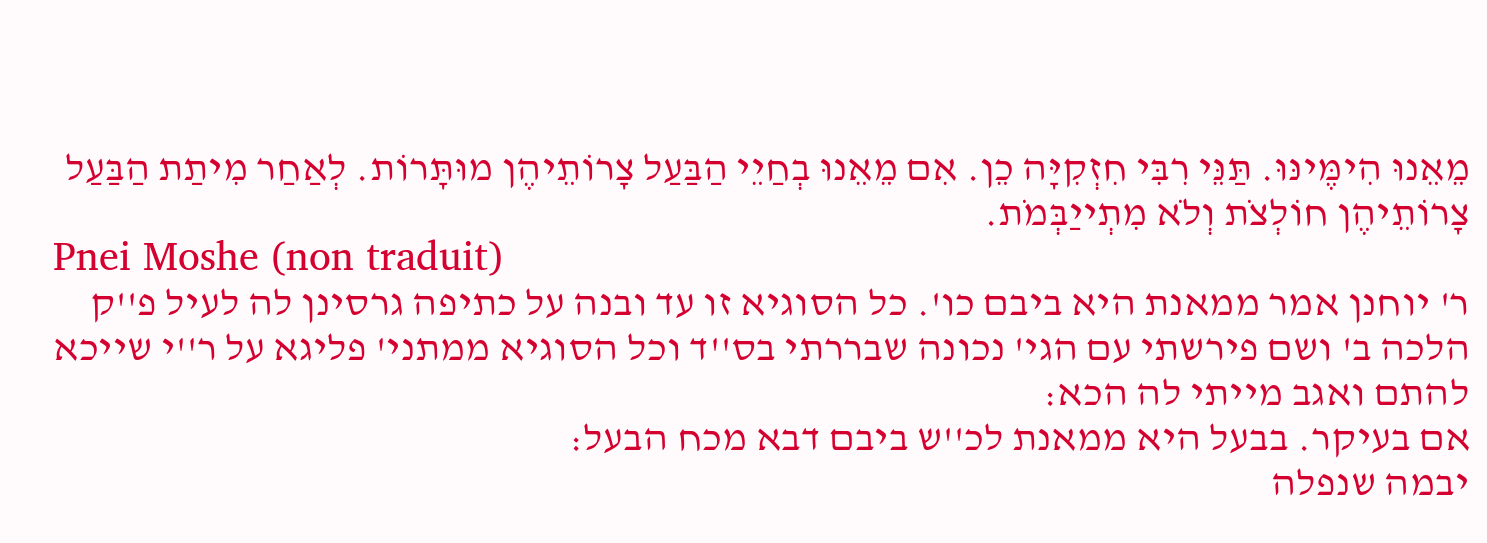מֵאֵנוּ הִימֶּינּוּ. תַּנֵּי רִבִּי חִזְקִיָּה כֵן. אִם מֵאֵנוּ בְחַיֵי הַבַּעַל צָרוֹתֵיהֶן מוּתָּרוֹת. לְאַחַר מִיתַת הַבַּעַל צָרוֹתֵיהֶן חוֹלְצֹת וְלֹא מִתְייַבְּמֹת.
Pnei Moshe (non traduit)
ר' יוחנן אמר ממאנת היא ביבם כו'. כל הסוגיא זו עד ובנה על כתיפה גרסינן לה לעיל פ''ק הלכה ב' ושם פירשתי עם הגי' נכונה שבררתי בס''ד וכל הסוגיא ממתני' פליגא על ר''י שייכא להתם ואגב מייתי לה הכא:
אם בעיקר. בבעל היא ממאנת לכ''ש ביבם דבא מכח הבעל:
יבמה שנפלה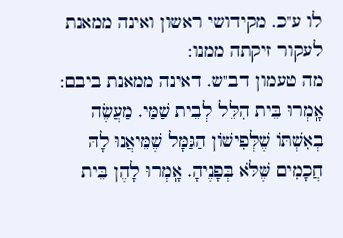לו ע''כ. מקידושי ראשון ואינה ממאנת לעקור זיקתה ממנו:
מה טעמון דב''ש. דאינה ממאנת ביבם:
אָֽמְרוּ בֵּית הִלֵּל לְבֵית שַׁמַּי. מַעֲשֶׂה בְאִשְׁתּוֹ שֶׁלְּפִישׁוֹן הַגַּמָּל שֶׁמֵּיאֲנוּ לָהּ חֲכָמִים שֶּׁלֹּא בְּפָנֶיהָ. אָֽמְרוּ לָהֶן בֵּית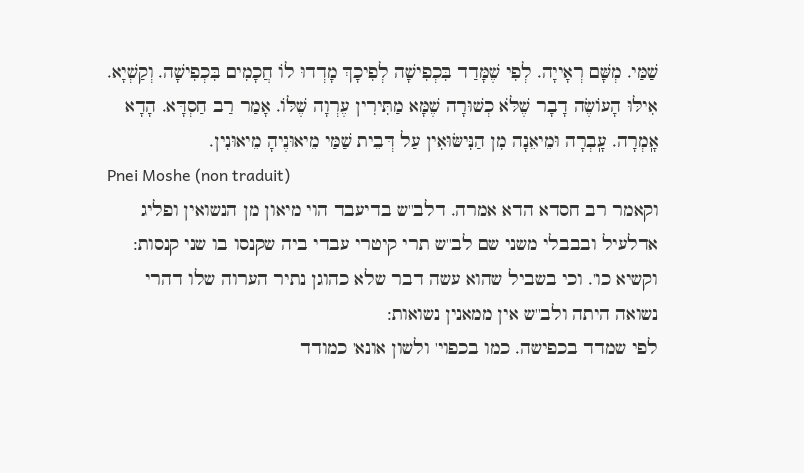שַׁמַּי. מְשָּׁם רְאָייָה. לְפִי שֶׁמָּדַד בִּכְפִישָׁה לְפִיכָךְ מָדְדוּ לוֹ חֲכָמִים בִּכְפִישָׁה. וְקַשְׁיָא. אִילּוּ הָעוֹשֶׂה דָבָר שֶׁלֹּא כְשׁוּרָה שֶׁמָּא מַתִּירִין עֶרְוָה שֶׁלּוֹ. אָמַר רַב חַסְדָּא. הָדָא אָֽמְרָה. עָֽבְרָה וּמֵיאֵנָה מִן הַנִּישּׂוּאִין עַל דְּבֵית שַׁמַּי מֵיאוּנֶיהָ מֵיאוּנִין.
Pnei Moshe (non traduit)
וקאמר רב חסדא הדא אמרה. דלב''ש בדיעבד הוי מיאון מן הנשואין ופליג אדלעיל ובבבלי משני שם לב''ש תרי קיטרי עבדי ביה שקנסו בו שני קנסות:
וקשיא כו'. וכי בשביל שהוא עשה דבר שלא כהוגן נתיר הערוה שלו דהרי נשואה היתה ולב''ש אין ממאנין נשואות:
לפי שמדד בכפישה. כמו בכפוי' ולשון אונא' כמודד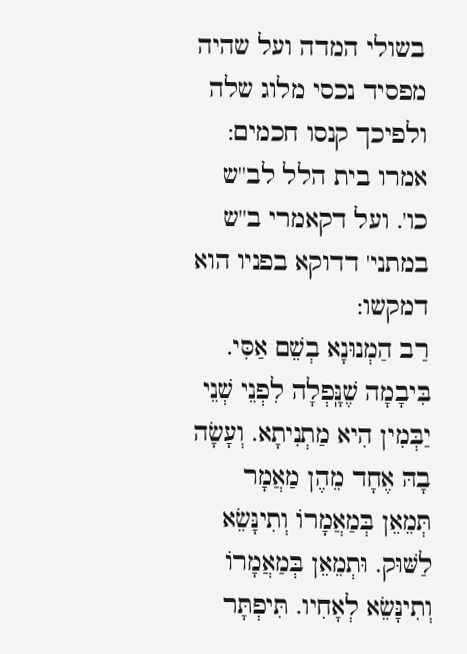בשולי המדה ועל שהיה מפסיד נכסי מלוג שלה ולפיכך קנסו חכמים:
אמרו בית הלל לב''ש כו'. ועל דקאמרי ב''ש במתני' דדוקא בפניו הוא דמקשו:
רַב הַמְנוּנָא בְשֵׁם אַסִּי. בִּיבָמָה שֶׁנָּֽפְלָה לִפְנֵי שְׁנֵי יַבְּמִין הִיא מַתְנִיתָא. וְעָשָׂה בָהּ אֶחָד מֵהֶן מַאֲמָר תְּמֵאֵן בְּמַאֲמָרוֹ וְתִינָּשֵׂא לַשּׁוּק. וּתְמֵאֵן בְּמַאֲמָרוֹ וְתִינָּשֵׂא לְאָחִיו. תִּיפְתָּר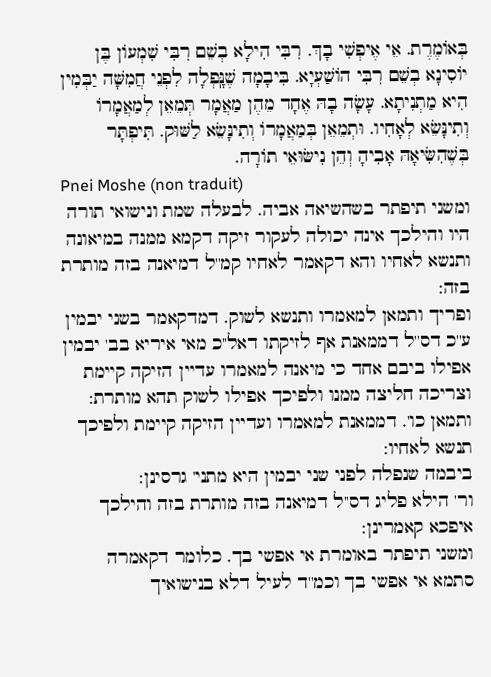בְּאוֹמֶרֶת. אֵי אֶיפְשִׁי בָךְ. רִבִּי הִילָא בְשֵׁם רִבִּי שִׁמְעוֹן בֶּן יוֹסִינָא בְשֵׁם רִבִּי הוֹשַׁעְיָא. בִּיבָמָה שֶׁנָּֽפְלָה לִפְנֵי חֲמִשָּׁה יַבְּמִין הִיא מַתְנִיתָא. עָשָׂה בָהּ אֶחָד מֵהֶן מַאֲמָר תְּמֵאֵן לְמַאֲמָרוֹ וְתִינָּשֵׂא לְאָחִיו. וּתְמֵאֵן בְּמַאֲמָרוֹ וְתִינָּשֵׂא לַשּׁוּק. תִּיפְתָּר בְּשֶׁהִשִּׂיאָהּ אָבִיהָ וְהֵן נִישּׂוּאֵי תוֹרָה.
Pnei Moshe (non traduit)
ומשני תיפתר בשהשיאה אביה. לבעלה שמת ונישואי תורה היו והילכך אינה יכולה לעקור זיקה דקמא ממנה במיאונה ותנשא לאחיו והא דקאמר לאחיו קמ''ל דמיאנה בזה מותרת בזה:
ופריך ותמאן למאמרו ותנשא לשוק. דמדקאמר בשני יבמין ע''כ דס''ל דממאנת אף לזיקתו דאל''כ מאי איריא בב' יבמין אפילו ביבם אחד כי מיאנה למאמרו עדיין הזיקה קיימת וצריכה חליצה ממנו ולפיכך אפילו לשוק תהא מותרת:
ותמאן כו'. דממאנת למאמרו ועדיין הזיקה קיימת ולפיכך תנשא לאחיו:
ביבמה שנפלה לפני שני יבמין היא מתני' גרסינן:
ור' הילא פליג דס''ל דמיאנה בזה מותרת בזה והילכך איפכא קאמרינן:
ומשני תיפתר באומרת אי אפשי בך. כלומר דקאמרה סתמא אי אפשי בך וכמ''ד לעיל דלא בנישואיך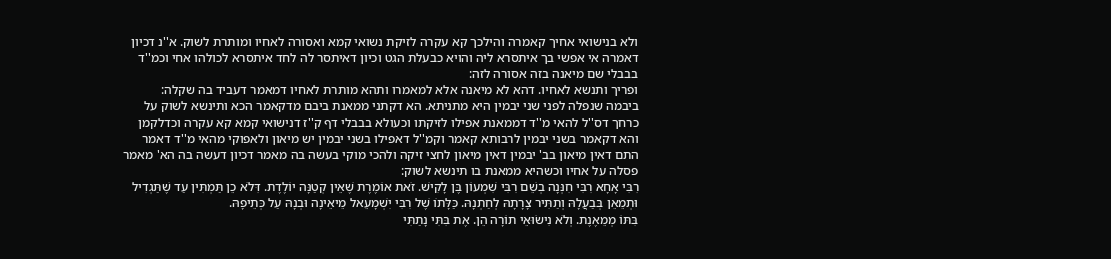ולא בנישואי אחיך קאמרה והילכך קא עקרה לזיקת נשואי קמא ואסורה לאחיו ומותרת לשוק. א''נ דכיון דאמרה אי אפשי בך איתסרא ליה והויא כבעלת הגט וכיון דאיתסר לה לחד איתסרא לכולהו אחי וכמ''ד בבבלי שם מיאנה בזה אסורה לזה:
ופריך ותנשא לאחיו. דהא לא מיאנה אלא למאמרו ותהא מותרת לאחיו דמאמר דעביד בה שקלה:
ביבמה שנפלה לפני שני יבמין היא מתניתא. הא דקתני ממאנת ביבם מדקאמר הכא ותינשא לשוק על כרחך דס''ל להאי מ''ד דממאנת אפילו לזיקתו וכעולא בבבלי דף ק''ז דנישואי קמא קא עקרה וכדלקמן והא דקאמר בשני יבמין לרבותא קאמר וקמ''ל דאפילו בשני יבמין יש מיאון ולאפוקי מהאי מ''ד דאמר התם דאין מיאון בב' יבמין דאין מיאון לחצי זיקה ולהכי מוקי בעשה בה מאמר דכיון דעשה בה הא' מאמר פסלה על אחיו וכשהיא ממאנת בו תינשא לשוק:
רִבִּי אָחָא רִבִּי חִנְּנָה בְשֵׁם רִבִּי שִׁמְעוֹן בֶּן לָקִישׁ. זֹאת אוֹמֶרֶת שֶׁאֵין קְטַנָּה יוֹלֶדֶת. דִּלֹא כֵן תַּמְתִּין עַד שֶׁתַּגְדִיל וּתְמֵאֵן בְּבַעֲלָהּ וְתַתִּיר צָרָתָהּ לְחַתְנָהּ. כַּלָּתוֹ שֶׁל רִבִּי יִשְׁמָעֵאל מֵיאֵינָה וּבְנָהּ עַל כְּתֵיפָהּ.
בִּתּוֹ מְמֵאֶנֶת. וְלֹא נִישׂוּאֵי תוֹרָה הֵן. אֶת בִּתִּי נָתַתִּי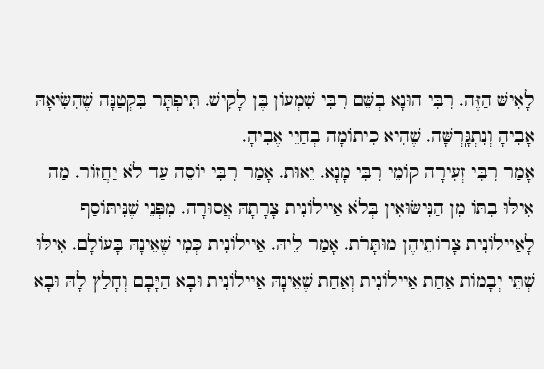לָאִישּׁ הַזֶּה. רִבִּי הוּנָא בְשֵּׁם רִבִּי שִׁמְעוֹן בֶּן לָקִישׁ. תִּיפְתָּר בִּקְטַנָּה שֶׁהִשִּׂיאָהּ אָבִיהָ וְנִתְגָּֽרְשָּׁה. שֶׁהִיא כִיתוֹמָה בְחַיֵי אֶבִיהָ.
אָמַר רִבִּי זְעִירָה קוֹמֵי רִבִּי מָנָא. יֵאוּת. אָמַר רִבִּי יוֹסֵה עַד לֹא יַחֲזוֹר. מַה אִילּוּ בִתּוֹ מִן הַנִּישּׂוּאִין בְּלֹא אַיילוֹנִית צָרָתָהּ אֲסוּרָה. מִפְּנֵי שֶׁנִּיתּוֹסַף לָאַיילוֹנִית צָרוֹתֵיהֶן מוּתָּרֹת. אָמַר לֵיהּ. אַיילוֹנִית כְּמִי שֶׁאֵינָהּ בָּעוֹלָם. אִילּוּ שְׁתֵּי יְבָמוֹת אַחַת אַיילוֹנִית וְאַחַת שֶׁאֵינָהּ אַיילוֹנִית וּבָא הַיָּבָם וְחָלַץ לָהּ וּבָא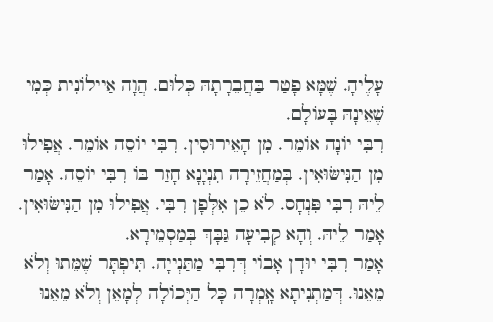עָלֶיהָ. שֶׁמָּא פָטַר בַּחֲבֵרָתָהּ כְּלוּם. הֲוָה אַיילוֹנִית כְּמִי שֶׁאֵינָהּ בָּעוֹלָם.
רִבִּי יוֹנָה אוֹמֵר. מִן הָאֵירוּסִין. רִבִּי יוֹסֵה אוֹמֵר. אֲפִילוּ מִן הַנִּישּׂוּאִין. בְּמַחֲזֵירָה תִנְיָנָא חָזַר בּוֹ רִבִּי יוֹסֵה. אָמַר לֵיהּ רִבִּי פִּנְחָס. לֹא כֵן אִלְּפָן רִבִּי. אֲפִילוּ מִן הַנִּישּׂוּאִין. אָמַר לֵיהּ. וְהָא קְבִיעָה גַּבָּךְ בְּמַסְמֵירָא.
אָמַר רִבִּי יוּדָן אָבוֹי דְּרִבִּי מַתַּנְייָה. תִּיפְתָּר שֶׁמֵּתוּ וְלֹא מֵאֵנוּ. דְּמַתְנִיתָא אָֽמְרָה כָּל הַיְּכוֹלָה לְמָאֵן וְלֹא מֵאֵנוּ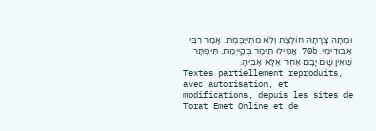וּמֵתָה צָרָתָהּ חוֹלֶצֶת וְלֹא מִתְייַבֶּמֶת. אָמַר רִבִּי אַבּוּדִימִי. 70b אֲפִילוּ תֵימַר בְּקַייֶמֶת. תִּיפְתָּר שֶׁאֵין שָׁם יָבָם אַחֵר אֶלָּא אָבִיהָ.
Textes partiellement reproduits, avec autorisation, et modifications, depuis les sites de Torat Emet Online et de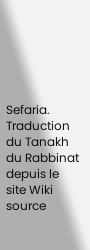Sefaria.
Traduction du Tanakh du Rabbinat depuis le site Wiki source